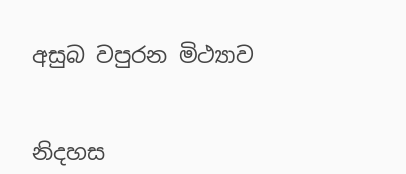අසුබ වපුරන මිථ්‍යාව


නිදහස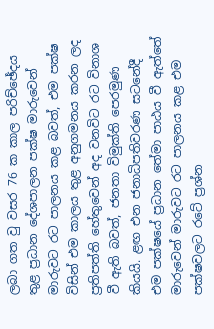ලබා ගත වු වසර 76 ක කාල පරිච්ඡේදය තුළ ප්‍රධාන දේශපාලන පක්ෂ මාරුවෙන් මාරුවට රට පාලනය කළ බවත්, එම පක්ෂ විසින් එම කාලය තුළ අනුගමනය කරන ලද ප්‍රතිපත්ති හේතුවෙන් අද වනවිට රට විනාශ වී ඇති බවත්, ජනතා විමුක්ති පෙරමුණ කියයි. ළඟ එන ජනාධිපතිවරණ සටනේදී එම පක්ෂයේ ප්‍රධාන තේමා පාඨය වී ඇත්තේ මාරුවෙන් මාරුවට රට පාලනය කළ එම පක්ෂවලට රටේ ප්‍රශ්න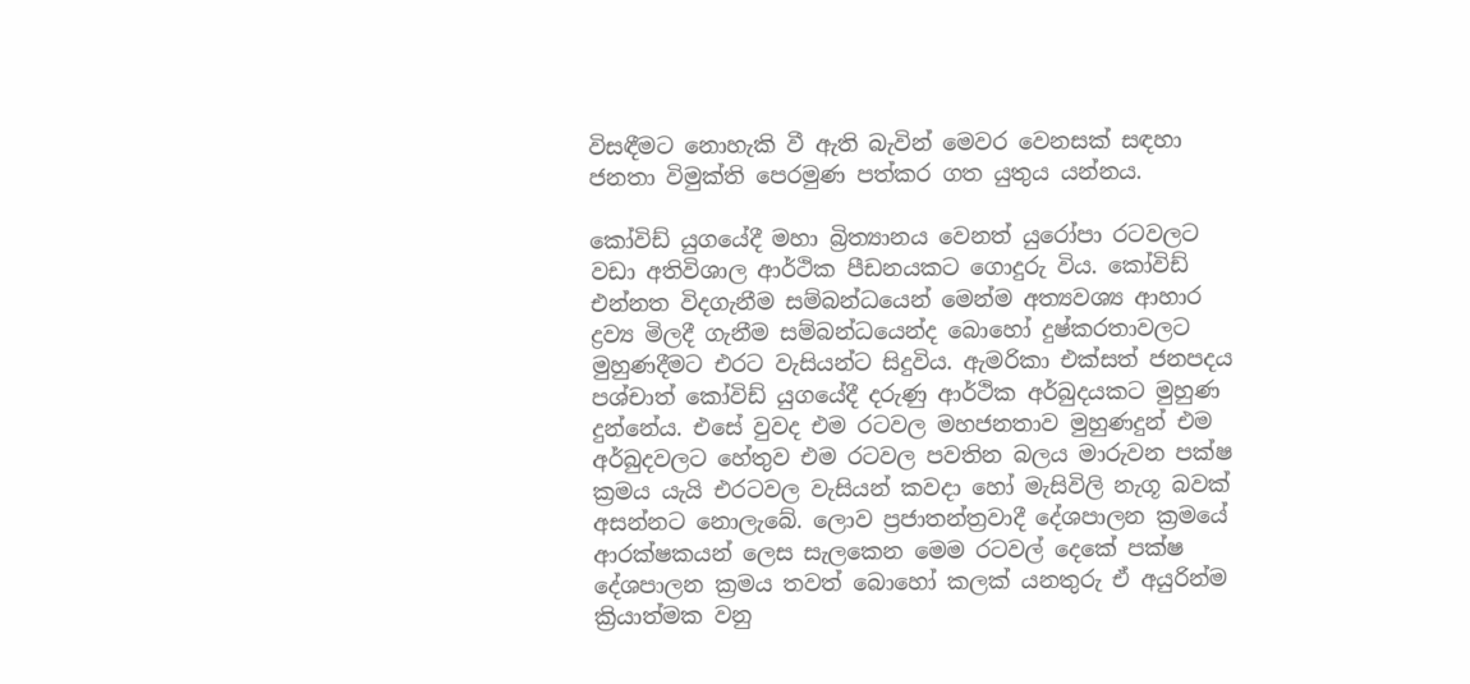විසඳීමට නොහැකි වී ඇති බැවින් මෙවර වෙනසක් සඳහා ජනතා විමුක්ති පෙරමුණ පත්කර ගත යුතුය යන්නය.

කෝවිඩ් යුගයේදී මහා බ්‍රිත්‍යානය වෙනත් යුරෝපා රටවලට වඩා අතිවිශාල ආර්ථික පීඩනයකට ගොදුරු විය. කෝවිඩ් එන්නත විදගැනීම සම්බන්ධයෙන් මෙන්ම අත්‍යවශ්‍ය ආහාර ද්‍රව්‍ය මිලදී ගැනීම සම්බන්ධයෙන්ද බොහෝ දුෂ්කරතාවලට මුහුණදීමට එරට වැසියන්ට සිදුවිය. ඇමරිකා එක්සත් ජනපදය පශ්චාත් කෝවිඩ් යුගයේදී දරුණු ආර්ථික අර්බුදයකට මුහුණ දුන්නේය. එසේ වුවද එම රටවල මහජනතාව මුහුණදුන් එම අර්බුදවලට හේතුව එම රටවල පවතින බලය මාරුවන පක්ෂ ක්‍රමය යැයි එරටවල වැසියන් කවදා හෝ මැසිවිලි නැගූ බවක් අසන්නට නොලැබේ. ලොව ප්‍රජාතන්ත්‍රවාදී දේශපාලන ක්‍රමයේ ආරක්ෂකයන් ලෙස සැලකෙන මෙම රටවල් දෙකේ පක්ෂ දේශපාලන ක්‍රමය තවත් බොහෝ කලක් යනතුරු ඒ අයුරින්ම ක්‍රියාත්මක වනු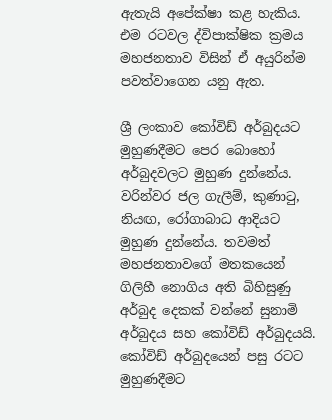ඇතැයි අපේක්ෂා කළ හැකිය. එම රටවල ද්විපාක්ෂික ක්‍රමය මහජනතාව විසින් ඒ අයුරින්ම පවත්වාගෙන යනු ඇත.

ශ්‍රී ලංකාව කෝවිඩ් අර්බුදයට මුහුණදීමට පෙර බොහෝ අර්බුදවලට මුහුණ දුන්නේය. වරින්වර ජල ගැලීම්, කුණාටු, නියඟ, රෝගාබාධ ආදියට මුහුණ දුන්නේය. තවමත් මහජනතාවගේ මතකයෙන් ගිලිහී නොගිය අති බිහිසුණු අර්බුද දෙකක් වන්නේ සුනාමි අර්බුදය සහ කෝවිඩ් අර්බුදයයි. කෝවිඩ් අර්බුදයෙන් පසු රටට මුහුණදීමට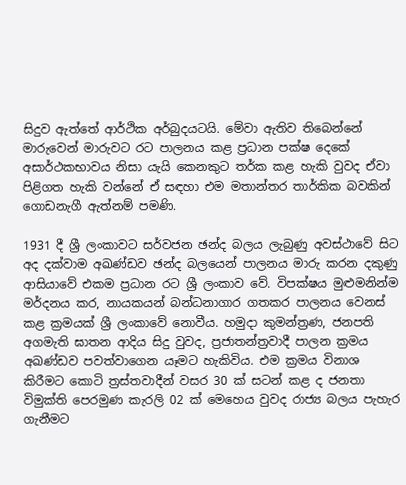සිදුව ඇත්තේ ආර්ථික අර්බුදයටයි. මේවා ඇතිව තිබෙන්නේ මාරුවෙන් මාරුවට රට පාලනය කළ ප්‍රධාන පක්ෂ දෙකේ අසාර්ථකභාවය නිසා යැයි කෙනකුට තර්ක කළ හැකි වුවද ඒවා පිළිගත හැකි වන්නේ ඒ සඳහා එම මතාන්තර තාර්කික බවකින් ගොඩනැගී ඇත්නම් පමණි.

1931 දී ශ්‍රී ලංකාවට සර්වජන ඡන්ද බලය ලැබුණු අවස්ථාවේ සිට අද දක්වාම අඛණ්ඩව ඡන්ද බලයෙන් පාලනය මාරු කරන දකුණු ආසියාවේ එකම ප්‍රධාන රට ශ්‍රී ලංකාව වේ. විපක්ෂය මුළුමනින්ම මර්දනය කර, නායකයන් බන්ධනාගාර ගතකර පාලනය වෙනස් කළ ක්‍රමයක් ශ්‍රී ලංකාවේ නොවීය. හමුදා කුමන්ත්‍රණ, ජනපති අගමැති ඝාතන ආදිය සිදු වුවද, ප්‍රජාතන්ත්‍රවාදී පාලන ක්‍රමය අඛණ්ඩව පවත්වාගෙන යෑමට හැකිවිය. එම ක්‍රමය විනාශ කිරීමට කොටි ත්‍රස්තවාදීන් වසර 30 ක් සටන් කළ ද ජනතා විමුක්ති පෙරමුණ කැරලි 02 ක් මෙහෙය වුවද රාජ්‍ය බලය පැහැර ගැනීමට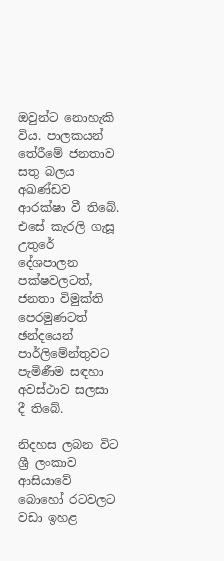ඔවුන්ට නොහැකි විය. පාලකයන් තේරීමේ ජනතාව සතු බලය අඛණ්ඩව ආරක්ෂා වී තිබේ. එසේ කැරලි ගැසූ උතුරේ දේශපාලන පක්ෂවලටත්, ජනතා විමුක්ති පෙරමුණටත් ඡන්දයෙන් පාර්ලිමේන්තුවට පැමිණීම සඳහා අවස්ථාව සලසා දී තිබේ.

නිදහස ලබන විට ශ්‍රී ලංකාව ආසියාවේ බොහෝ රටවලට වඩා ඉහළ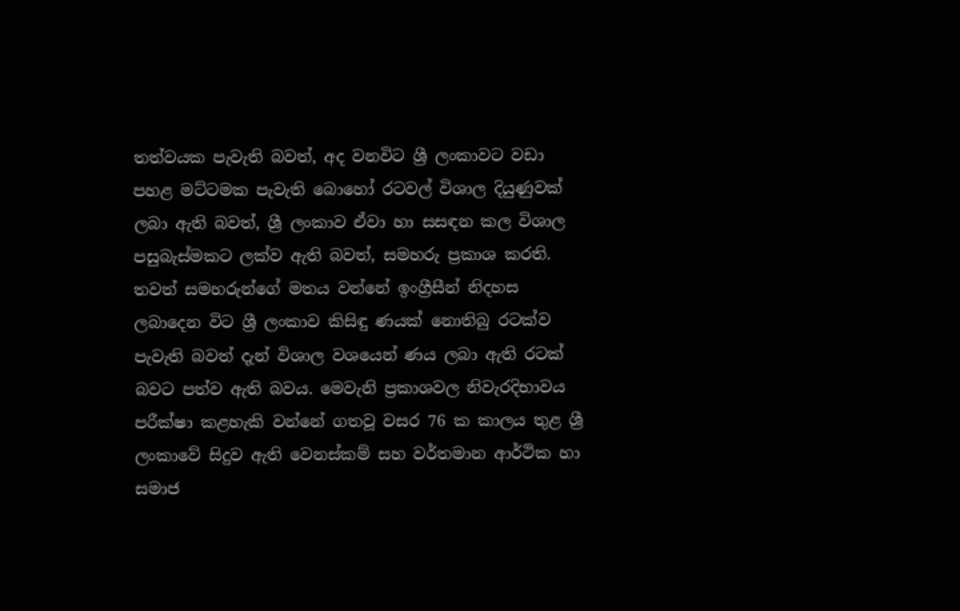තත්වයක පැවැති බවත්, අද වනවිට ශ්‍රී ලංකාවට වඩා පහළ මට්ටමක පැවැති බොහෝ රටවල් විශාල දියුණුවක් ලබා ඇති බවත්, ශ්‍රී ලංකාව ඒවා හා සසඳන කල විශාල පසුබැස්මකට ලක්ව ඇති බවත්, සමහරු ප්‍රකාශ කරති. තවත් සමහරුන්ගේ මතය වන්නේ ඉංග්‍රීසීන් නිදහස ලබාදෙන විට ශ්‍රී ලංකාව කිසිඳු ණයක් නොතිබු රටක්ව පැවැති බවත් දැන් විශාල වශයෙන් ණය ලබා ඇති රටක් බවට පත්ව ඇති බවය. මෙවැනි ප්‍රකාශවල නිවැරදිභාවය පරීක්ෂා කළහැකි වන්නේ ගතවූ වසර 76 ක කාලය තුළ ශ්‍රී ලංකාවේ සිදුව ඇති වෙනස්කම් සහ වර්තමාන ආර්ථික හා සමාජ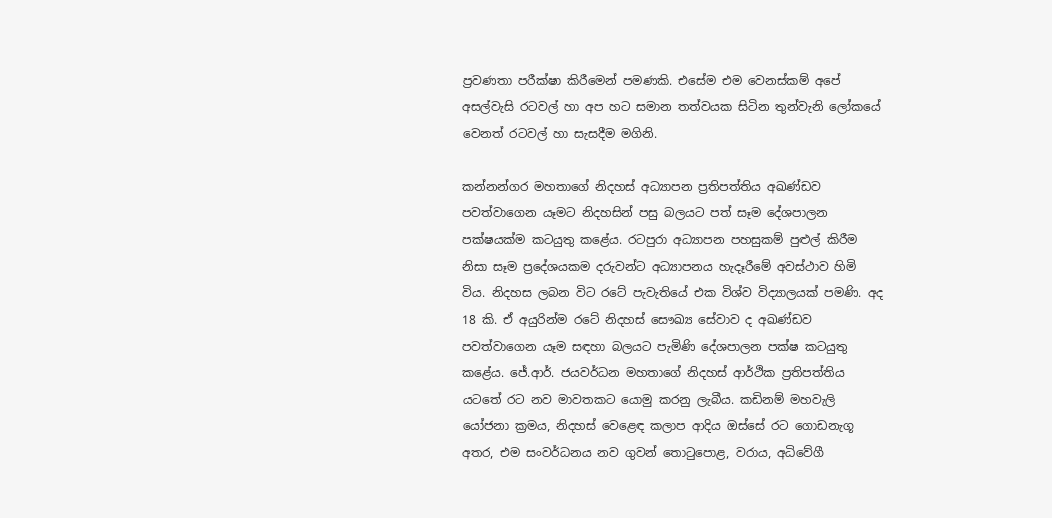ප්‍රවණතා පරීක්ෂා කිරීමෙන් පමණකි. එසේම එම වෙනස්කම් අපේ අසල්වැසි රටවල් හා අප හට සමාන තත්වයක සිටින තුන්වැනි ලෝකයේ වෙනත් රටවල් හා සැසදීම මගිනි.

කන්නන්ගර මහතාගේ නිදහස් අධ්‍යාපන ප්‍රතිපත්තිය අඛණ්ඩව පවත්වාගෙන යෑමට නිදහසින් පසු බලයට පත් සෑම දේශපාලන පක්ෂයක්ම කටයුතු කළේය. රටපුරා අධ්‍යාපන පහසුකම් පුළුල් කිරීම නිසා සෑම ප්‍රදේශයකම දරුවන්ට අධ්‍යාපනය හැදෑරීමේ අවස්ථාව හිමි විය. නිදහස ලබන විට රටේ පැවැතියේ එක විශ්ව විද්‍යාලයක් පමණි. අද 18 කි. ඒ අයුරින්ම රටේ නිදහස් සෞඛ්‍ය සේවාව ද අඛණ්ඩව පවත්වාගෙන යෑම සඳහා බලයට පැමිණි දේශපාලන පක්ෂ කටයුතු කළේය. ජේ.ආර්. ජයවර්ධන මහතාගේ නිදහස් ආර්ථික ප්‍රතිපත්තිය යටතේ රට නව මාවතකට යොමු කරනු ලැබීය. කඩිනම් මහවැලි යෝජනා ක්‍රමය, නිදහස් වෙළෙඳ කලාප ආදිය ඔස්සේ රට ගොඩනැගූ අතර, එම සංවර්ධනය නව ගුවන් තොටුපොළ, වරාය, අධිවේගී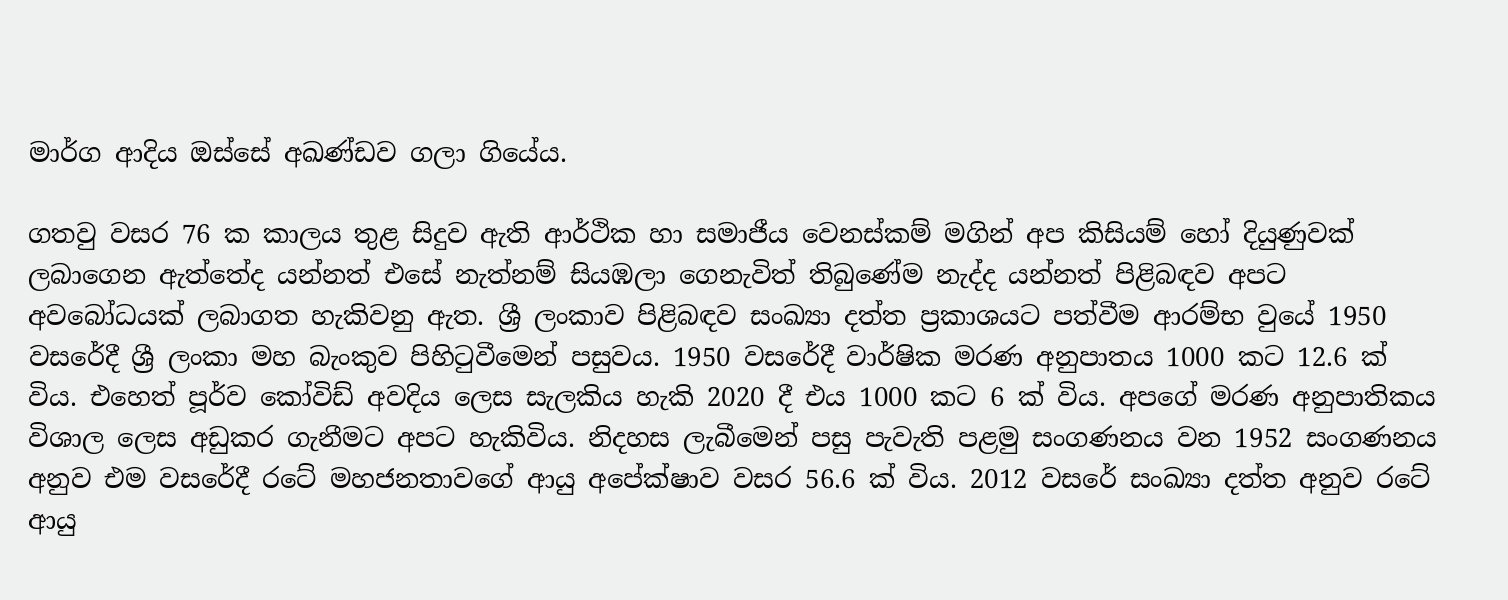මාර්ග ආදිය ඔස්සේ අඛණ්ඩව ගලා ගියේය.

ගතවු වසර 76 ක කාලය තුළ සිදුව ඇති ආර්ථික හා සමාජීය වෙනස්කම් මගින් අප කිසියම් හෝ දියුණුවක් ලබාගෙන ඇත්තේද යන්නත් එසේ නැත්නම් සියඹලා ගෙනැවිත් තිබුණේම නැද්ද යන්නත් පිළිබඳව අපට අවබෝධයක් ලබාගත හැකිවනු ඇත. ශ්‍රී ලංකාව පිළිබඳව සංඛ්‍යා දත්ත ප්‍රකාශයට පත්වීම ආරම්භ වුයේ 1950 වසරේදී ශ්‍රී ලංකා මහ බැංකුව පිහිටුවීමෙන් පසුවය. 1950 වසරේදී වාර්ෂික මරණ අනුපාතය 1000 කට 12.6 ක් විය. එහෙත් පූර්ව කෝවිඩ් අවදිය ලෙස සැලකිය හැකි 2020 දී එය 1000 කට 6 ක් විය. අපගේ මරණ අනුපාතිකය විශාල ලෙස අඩුකර ගැනීමට අපට හැකිවිය. නිදහස ලැබීමෙන් පසු පැවැති පළමු සංගණනය වන 1952 සංගණනය අනුව එම වසරේදී රටේ මහජනතාවගේ ආයු අපේක්ෂාව වසර 56.6 ක් විය. 2012 වසරේ සංඛ්‍යා දත්ත අනුව රටේ ආයු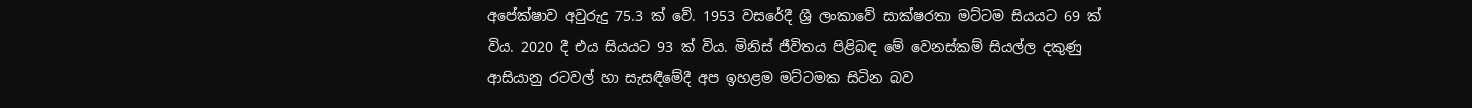අපේක්ෂාව අවුරුදු 75.3 ක් වේ. 1953 වසරේදී ශ්‍රී ලංකාවේ සාක්ෂරතා මට්ටම සියයට 69 ක් විය. 2020 දී එය සියයට 93 ක් විය. මිනිස් ජීවිතය පිළිබඳ මේ වෙනස්කම් සියල්ල දකුණු ආසියානු රටවල් හා සැසඳීමේදී අප ඉහළම මට්ටමක සිටින බව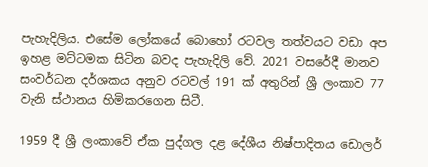පැහැදිලිය. එසේම ලෝකයේ බොහෝ රටවල තත්වයට වඩා අප ඉහළ මට්ටමක සිටින බවද පැහැදිලි වේ. 2021 වසරේදී මානව සංවර්ධන දර්ශකය අනුව රටවල් 191 ක් අතුරින් ශ්‍රී ලංකාව 77 වැනි ස්ථානය හිමිකරගෙන සිටී.

1959 දී ශ්‍රී ලංකාවේ ඒක පුද්ගල දළ දේශීය නිෂ්පාදිතය ඩොලර්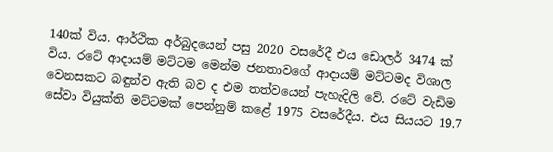140ක් විය. ආර්ථික අර්බුදයෙන් පසු 2020 වසරේදී එය ඩොලර් 3474 ක් විය. රටේ ආදායම් මට්ටම මෙන්ම ජනතාවගේ ආදායම් මට්ටමද විශාල වෙනසකට බඳුන්ව ඇති බව ද එම තත්වයෙන් පැහැදිලි වේ. රටේ වැඩිම සේවා වියුක්ති මට්ටමක් පෙන්නුම් කළේ 1975 වසරේදීය. එය සියයට 19.7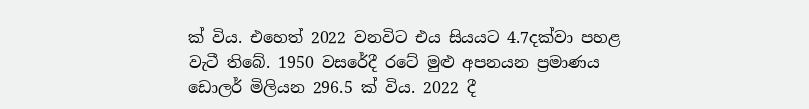ක් විය. එහෙත් 2022 වනවිට එය සියයට 4.7දක්වා පහළ වැටී තිබේ. 1950 වසරේදී රටේ මුළු අපනයන ප්‍රමාණය ඩොලර් මිලියන 296.5 ක් විය. 2022 දී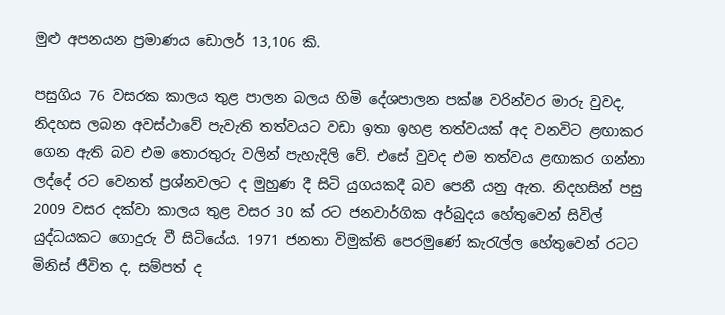මුළු අපනයන ප්‍රමාණය ඩොලර් 13,106 කි.

පසුගිය 76 වසරක කාලය තුළ පාලන බලය හිමි දේශපාලන පක්ෂ වරින්වර මාරු වුවද, නිදහස ලබන අවස්ථාවේ පැවැති තත්වයට වඩා ඉතා ඉහළ තත්වයක් අද වනවිට ළඟාකර ගෙන ඇති බව එම තොරතුරු වලින් පැහැදිලි වේ. එසේ වුවද එම තත්වය ළඟාකර ගන්නා ලද්දේ රට වෙනත් ප්‍රශ්නවලට ද මුහුණ දී සිටි යුගයකදී බව පෙනී යනු ඇත. නිදහසින් පසු 2009 වසර දක්වා කාලය තුළ වසර 30 ක් රට ජනවාර්ගික අර්බුදය හේතුවෙන් සිවිල් යුද්ධයකට ගොදුරු වී සිටියේය. 1971 ජනතා විමුක්ති පෙරමුණේ කැරැල්ල හේතුවෙන් රටට මිනිස් ජීවිත ද, සම්පත් ද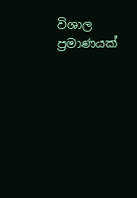විශාල ප්‍රමාණයක්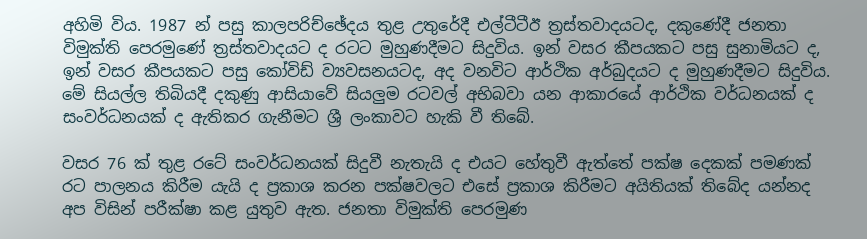අහිමි විය. 1987 න් පසු කාලපරිච්ඡේදය තුළ උතුරේදී එල්ටීටීඊ ත්‍රස්තවාදයටද, දකුණේදී ජනතා විමුක්ති පෙරමුණේ ත්‍රස්තවාදයට ද රටට මුහුණදීමට සිදුවිය. ඉන් වසර කීපයකට පසු සුනාමියට ද, ඉන් වසර කීපයකට පසු කෝවිඩ් ව්‍යවසනයටද, අද වනවිට ආර්ථික අර්බුදයට ද මුහුණදීමට සිදුවිය. මේ සියල්ල තිබියදී දකුණු ආසියාවේ සියලු‍ම රටවල් අභිබවා යන ආකාරයේ ආර්ථික වර්ධනයක් ද සංවර්ධනයක් ද ඇතිකර ගැනීමට ශ්‍රී ලංකාවට හැකි වී තිබේ.

වසර 76 ක් තුළ රටේ සංවර්ධනයක් සිදුවී නැතැයි ද එයට හේතුවී ඇත්තේ පක්ෂ දෙකක් පමණක් රට පාලනය කිරීම යැයි ද ප්‍රකාශ කරන පක්ෂවලට එසේ ප්‍රකාශ කිරීමට අයිතියක් තිබේද යන්නද අප විසින් පරීක්ෂා කළ යුතුව ඇත. ජනතා විමුක්ති පෙරමුණ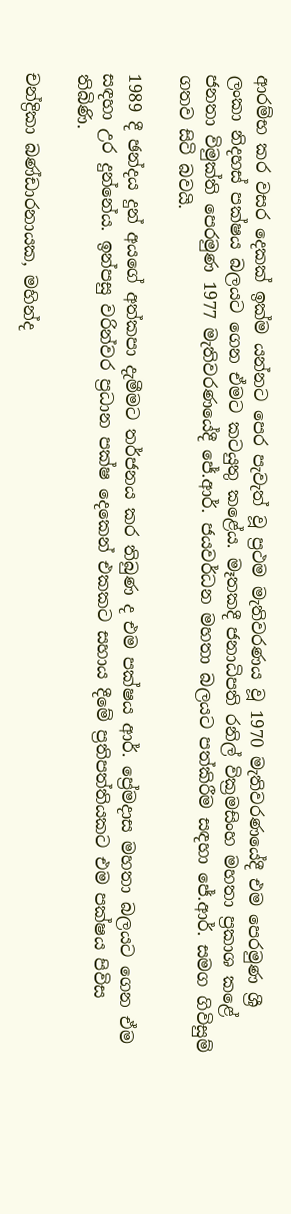ආරම්භ කර වසර දෙකක් ඉක්ම යන්නට පෙර පැවැත් වූ ප්‍රථම මැතිවරණය වූ 1970 මැතිවරණයේදී එම පෙරමුණ ශ්‍රී ලංකා නිදහස් පක්ෂය බලයට ගෙන ඒමට කටයුතු කළේය. මෑතකදී ජනාධිපති රනිල් වික්‍රමසිංහ මහතා ප්‍රකාශ කළේ ජනතා විමුක්ති පෙරමුණ 1977 මැතිවරණයේදී ජේ.ආර්. ජයවර්ධන මහතා බලයට පත්කිරීම සඳහා ජේ.ආර්. සමග ගිවිසුම් ගතව සිටි බවයි.

1989 දී ඡන්දය දුන් අයගේ අත්කපා දැමීමට තර්ජනය කර තිබුණ ද එම පක්ෂය ආර්. ප්‍රේමදාස මහතා බලයට ගෙන ඒම සඳහා උර දුන්නේය. ඉන්පසු වරින්වර ප්‍රධාන පක්ෂ දෙකෙන් එකකට සහාය දීමේ ප්‍රතිපත්තියකට එම පක්ෂය පිවිස තිබිණි.

චන්ද්‍රිකා බණ්ඩාරනායක, මහින්ද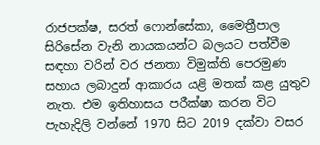රාජපක්ෂ, සරත් ෆොන්සේකා, මෛත්‍රීපාල සිරිසේන වැනි නායකයන්ට බලයට පත්වීම සඳහා වරින් වර ජනතා විමුක්ති පෙරමුණ සහාය ලබාදුන් ආකාරය යළි මතක් කළ යුතුව නැත. එම ඉතිහාසය පරීක්ෂා කරන විට පැහැදිලි වන්නේ 1970 සිට 2019 දක්වා වසර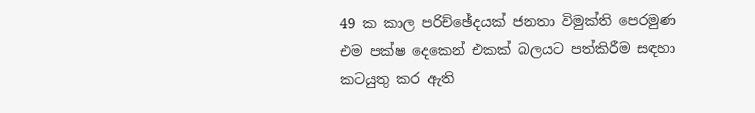49 ක කාල පරිච්ඡේදයක් ජනතා විමුක්ති පෙරමුණ එම පක්ෂ දෙකෙන් එකක් බලයට පත්කිරීම සඳහා කටයුතු කර ඇති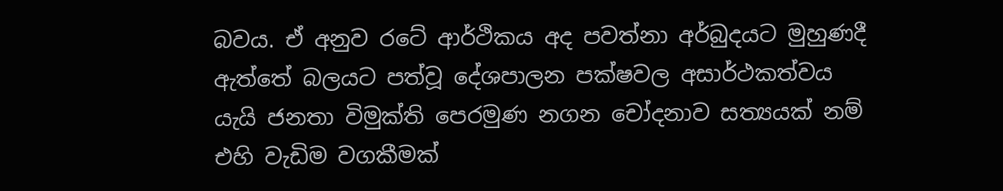බවය. ඒ අනුව රටේ ආර්ථිකය අද පවත්නා අර්බුදයට මුහුණදී ඇත්තේ බලයට පත්වූ දේශපාලන පක්ෂවල අසාර්ථකත්වය යැයි ජනතා විමුක්ති පෙරමුණ නගන චෝදනාව සත්‍යයක් නම් එහි වැඩිම වගකීමක්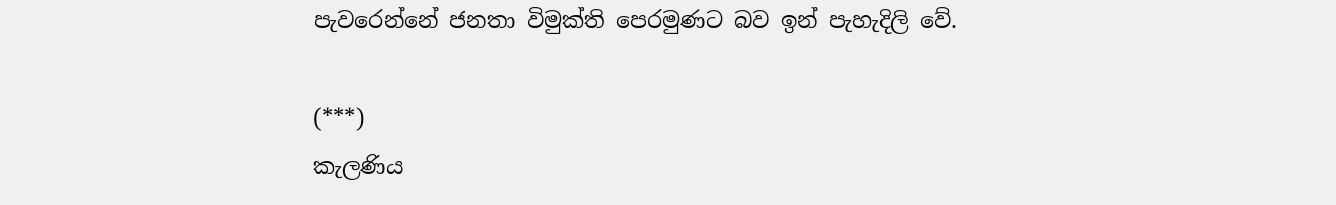පැවරෙන්නේ ජනතා විමුක්ති පෙරමුණට බව ඉන් පැහැදිලි වේ.

(***)
කැලණිය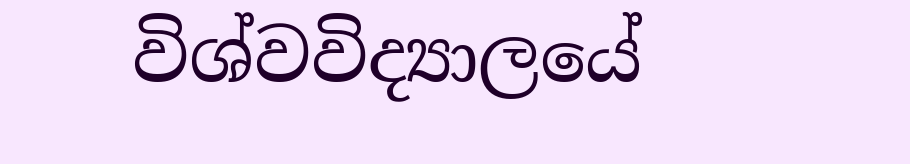විශ්වවිද්‍යාලයේ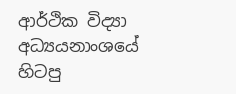ආර්ථික විද්‍යා අධ්‍යයනාංශයේ
හිටපු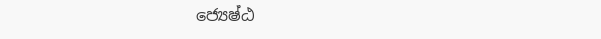ජ්‍යෙෂ්ඨ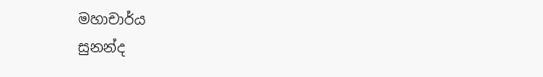මහාචාර්ය
සුනන්ද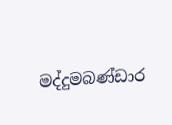මද්දුමබණ්ඩාර